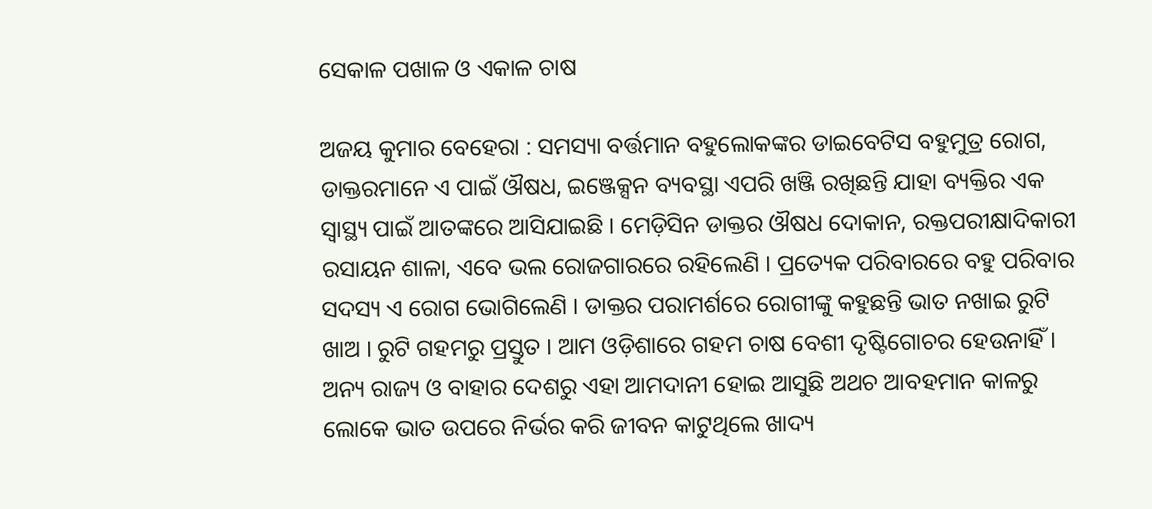ସେକାଳ ପଖାଳ ଓ ଏକାଳ ଚାଷ

ଅଜୟ କୁମାର ବେହେରା : ସମସ୍ୟା ବର୍ତ୍ତମାନ ବହୁଲୋକଙ୍କର ଡାଇବେଟିସ ବହୁମୁତ୍ର ରୋଗ, ଡାକ୍ତରମାନେ ଏ ପାଇଁ ଔଷଧ, ଇଞ୍ଜେକ୍ସନ ବ୍ୟବସ୍ଥା ଏପରି ଖଞ୍ଜି ରଖିଛନ୍ତି ଯାହା ବ୍ୟକ୍ତିର ଏକ ସ୍ୱାସ୍ଥ୍ୟ ପାଇଁ ଆତଙ୍କରେ ଆସିଯାଇଛି । ମେଡ଼ିସିନ ଡାକ୍ତର ଔଷଧ ଦୋକାନ, ରକ୍ତପରୀକ୍ଷାଦିକାରୀ ରସାୟନ ଶାଳା, ଏବେ ଭଲ ରୋଜଗାରରେ ରହିଲେଣି । ପ୍ରତ୍ୟେକ ପରିବାରରେ ବହୁ ପରିବାର ସଦସ୍ୟ ଏ ରୋଗ ଭୋଗିଲେଣି । ଡାକ୍ତର ପରାମର୍ଶରେ ରୋଗୀଙ୍କୁ କହୁଛନ୍ତି ଭାତ ନଖାଇ ରୁଟି ଖାଅ । ରୁଟି ଗହମରୁ ପ୍ରସ୍ତୁତ । ଆମ ଓଡ଼ିଶାରେ ଗହମ ଚାଷ ବେଶୀ ଦୃଷ୍ଟିଗୋଚର ହେଉନାହିଁ । ଅନ୍ୟ ରାଜ୍ୟ ଓ ବାହାର ଦେଶରୁ ଏହା ଆମଦାନୀ ହୋଇ ଆସୁଛି ଅଥଚ ଆବହମାନ କାଳରୁ ଲୋକେ ଭାତ ଉପରେ ନିର୍ଭର କରି ଜୀବନ କାଟୁଥିଲେ ଖାଦ୍ୟ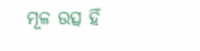ମୂଳ ଉତ୍ସ ହିଁ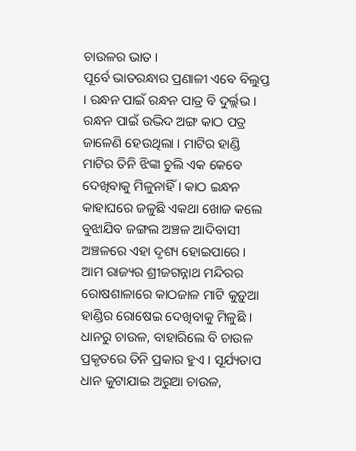ଚାଉଳର ଭାତ ।
ପୂର୍ବେ ଭାତରନ୍ଧାର ପ୍ରଣାଳୀ ଏବେ ବିଲୁପ୍ତ । ରନ୍ଧନ ପାଇଁ ରନ୍ଧନ ପାତ୍ର ବି ଦୁର୍ଲ୍ଲଭ । ରନ୍ଧନ ପାଇଁ ଉଦ୍ଭିଦ ଅଙ୍ଗ କାଠ ପତ୍ର ଜାଳେଣି ହେଉଥିଲା । ମାଟିର ହାଣ୍ଡି ମାଟିର ତିନି ଝିଙ୍କା ଚୁଲି ଏକ କେବେ ଦେଖିବାକୁ ମିଳୁନାହିଁ । କାଠ ଇନ୍ଧନ କାହାଘରେ ଜଳୁଛି ଏକଥା ଖୋଜ କଲେ ବୁଝାଯିବ ଜଙ୍ଗଲ ଅଞ୍ଚଳ ଆଦିବାସୀ ଅଞ୍ଚଳରେ ଏହା ଦୃଶ୍ୟ ହୋଇପାରେ । ଆମ ରାଜ୍ୟର ଶ୍ରୀଜଗନ୍ନାଥ ମନ୍ଦିରର ରୋଷଶାଳାରେ କାଠଜାଳ ମାଟି କୁଡ଼ୁଆ ହାଣ୍ଡିର ରୋଷେଇ ଦେଖିବାକୁ ମିଳୁଛି । ଧାନରୁ ଚାଉଳ, ବାହାରିଲେ ବି ଚାଉଳ ପ୍ରକୃତରେ ତିନି ପ୍ରକାର ହୁଏ । ସୂର୍ଯ୍ୟତାପ ଧାନ କୁଟାଯାଇ ଅରୁଆ ଚାଉଳ,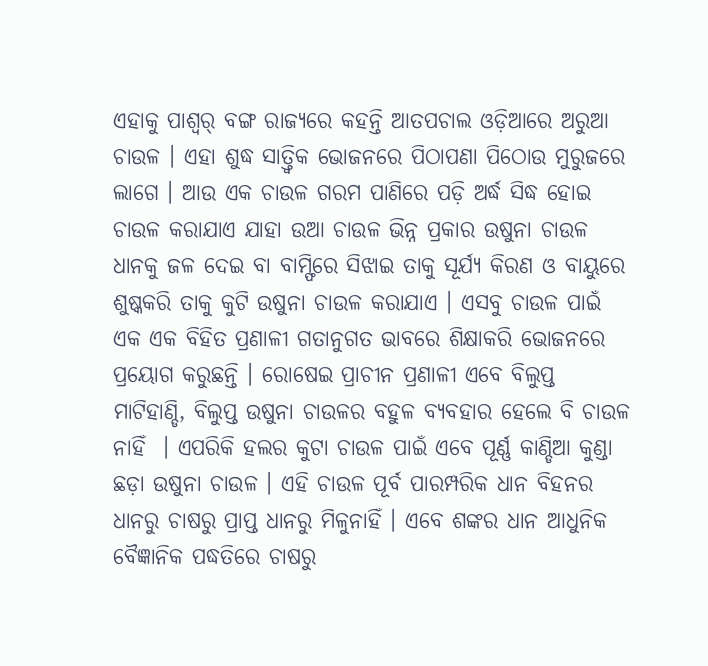ଏହାକୁ ପାଶ୍ୱର୍ ବଙ୍ଗ ରାଜ୍ୟରେ କହନ୍ତି ଆତପଚାଲ ଓଡ଼ିଆରେ ଅରୁଆ ଚାଉଳ । ଏହା ଶୁଦ୍ଧ ସାତ୍ତ୍ୱିକ ଭୋଜନରେ ପିଠାପଣା ପିଠୋଉ ମୁରୁଜରେ ଲାଗେ । ଆଉ ଏକ ଚାଉଳ ଗରମ ପାଣିରେ ପଡ଼ି ଅର୍ଦ୍ଧ ସିଦ୍ଧ ହୋଇ ଚାଉଳ କରାଯାଏ ଯାହା ଉଆ ଚାଉଳ ଭିନ୍ନ ପ୍ରକାର ଉଷୁନା ଚାଉଳ ଧାନକୁ ଜଳ ଦେଇ ବା ବାମ୍ଫିରେ ସିଝାଇ ତାକୁ ସୂର୍ଯ୍ୟ କିରଣ ଓ ବାୟୁରେ ଶୁଷ୍କକରି ତାକୁ କୁଟି ଉଷୁନା ଚାଉଳ କରାଯାଏ । ଏସବୁ ଚାଉଳ ପାଇଁ ଏକ ଏକ ବିହିତ ପ୍ରଣାଳୀ ଗତାନୁଗତ ଭାବରେ ଶିକ୍ଷାକରି ଭୋଜନରେ ପ୍ରୟୋଗ କରୁଛନ୍ତି । ରୋଷେଇ ପ୍ରାଚୀନ ପ୍ରଣାଳୀ ଏବେ ବିଲୁପ୍ତ ମାଟିହାଣ୍ଡି, ବିଲୁପ୍ତ ଉଷୁନା ଚାଉଳର ବହୁଳ ବ୍ୟବହାର ହେଲେ ବି ଚାଉଳ ନାହିଁ  । ଏପରିକି ହଲର କୁଟା ଚାଉଳ ପାଇଁ ଏବେ ପୂର୍ଣ୍ଣ କାଣ୍ଡିଆ କୁଣ୍ଡା ଛଡ଼ା ଉଷୁନା ଚାଉଳ । ଏହି ଚାଉଳ ପୂର୍ବ ପାରମ୍ପରିକ ଧାନ ବିହନର ଧାନରୁ ଚାଷରୁ ପ୍ରାପ୍ତ ଧାନରୁ ମିଳୁନାହିଁ । ଏବେ ଶଙ୍କର ଧାନ ଆଧୁନିକ ବୈଜ୍ଞାନିକ ପଦ୍ଧତିରେ ଚାଷରୁ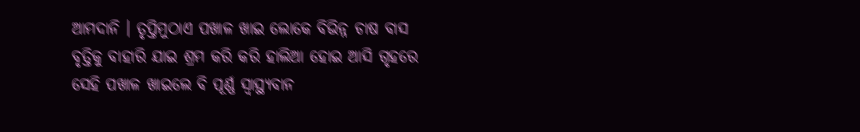ଆମଦାନି । ତୃପ୍ତିମୁଠାଏ ପଖାଳ ଖାଇ ଲୋକେ ବିଭିନ୍ନ ଚାଷ ବାସ ବୃତ୍ତିକୁ ବାହାରି ଯାଇ ଶ୍ରମ କରି କରି ହାଲିଆ ହୋଇ ଆସି ଗୃହରେ ସେହି ପଖାଳ ଖାଇଲେ ବି ପୂର୍ଣ୍ଣ ସ୍ୱାସ୍ଥ୍ୟବାନ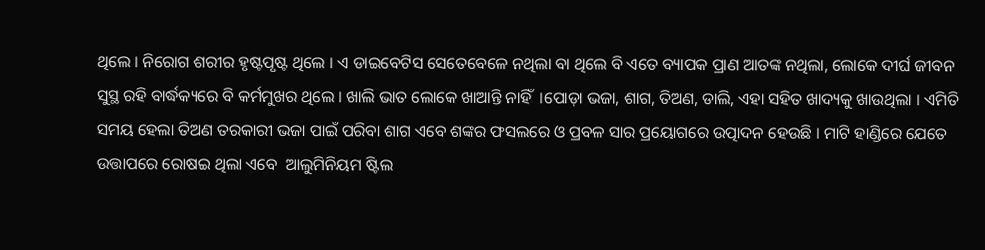ଥିଲେ । ନିରୋଗ ଶରୀର ହୃଷ୍ଟପୃଷ୍ଟ ଥିଲେ । ଏ ଡାଇବେଟିସ ସେତେବେଳେ ନଥିଲା ବା ଥିଲେ ବି ଏତେ ବ୍ୟାପକ ପ୍ରାଣ ଆତଙ୍କ ନଥିଲା, ଲୋକେ ଦୀର୍ଘ ଜୀବନ ସୁସ୍ଥ ରହି ବାର୍ଦ୍ଧକ୍ୟରେ ବି କର୍ମମୁଖର ଥିଲେ । ଖାଲି ଭାତ ଲୋକେ ଖାଆନ୍ତି ନାହିଁ  ।ପୋଡ଼ା ଭଜା, ଶାଗ, ତିଅଣ, ଡାଲି, ଏହା ସହିତ ଖାଦ୍ୟକୁ ଖାଉଥିଲା । ଏମିତି ସମୟ ହେଲା ତିଅଣ ତରକାରୀ ଭଜା ପାଇଁ ପରିବା ଶାଗ ଏବେ ଶଙ୍କର ଫସଲରେ ଓ ପ୍ରବଳ ସାର ପ୍ରୟୋଗରେ ଉତ୍ପାଦନ ହେଉଛି । ମାଟି ହାଣ୍ଡିରେ ଯେତେ ଉତ୍ତାପରେ ରୋଷଇ ଥିଲା ଏବେ  ଆଲୁମିନିୟମ ଷ୍ଟିଲ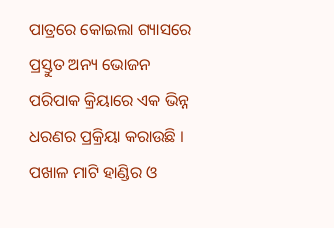ପାତ୍ରରେ କୋଇଲା ଗ୍ୟାସରେ ପ୍ରସ୍ତୁତ ଅନ୍ୟ ଭୋଜନ ପରିପାକ କ୍ରିୟାରେ ଏକ ଭିନ୍ନ ଧରଣର ପ୍ରକ୍ରିୟା କରାଉଛି । ପଖାଳ ମାଟି ହାଣ୍ଡିର ଓ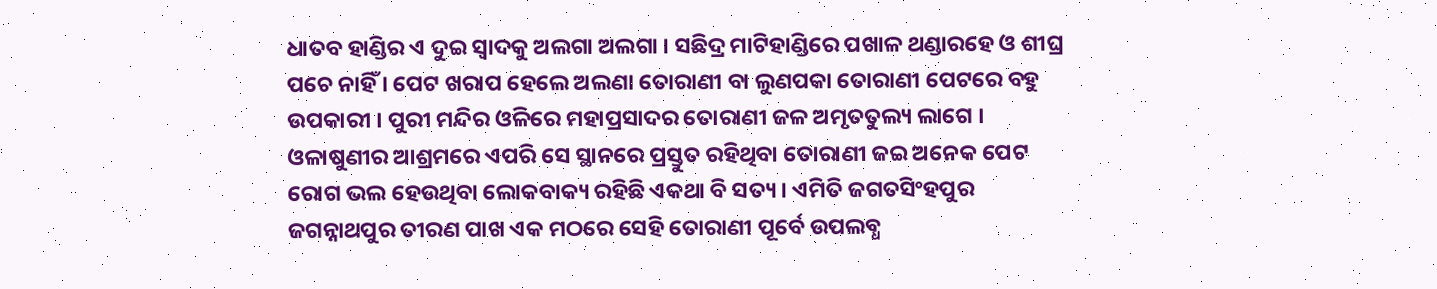ଧାତବ ହାଣ୍ଡିର ଏ ଦୁଇ ସ୍ୱାଦକୁ ଅଲଗା ଅଲଗା । ସଛିଦ୍ର ମାଟିହାଣ୍ଡିରେ ପଖାଳ ଥଣ୍ଡାରହେ ଓ ଶୀଘ୍ର ପଚେ ନାହିଁ । ପେଟ ଖରାପ ହେଲେ ଅଲଣା ତୋରାଣୀ ବା ଲୁଣପକା ତୋରାଣୀ ପେଟରେ ବହୁ ଉପକାରୀ । ପୁରୀ ମନ୍ଦିର ଓଳିରେ ମହାପ୍ରସାଦର ତୋରାଣୀ ଜଳ ଅମୃତତୁଲ୍ୟ ଲାଗେ । ଓଳାଷୁଣୀର ଆଶ୍ରମରେ ଏପରି ସେ ସ୍ଥାନରେ ପ୍ରସ୍ତୁତ ରହିଥିବା ତୋରାଣୀ ଜଇ ଅନେକ ପେଟ ରୋଗ ଭଲ ହେଉଥିବା ଲୋକବାକ୍ୟ ରହିଛି ଏକଥା ବି ସତ୍ୟ । ଏମିତି ଜଗତସିଂହପୁର ଜଗନ୍ନାଥପୁର ତୀରଣ ପାଖ ଏକ ମଠରେ ସେହି ତୋରାଣୀ ପୂର୍ବେ ଉପଲବ୍ଧ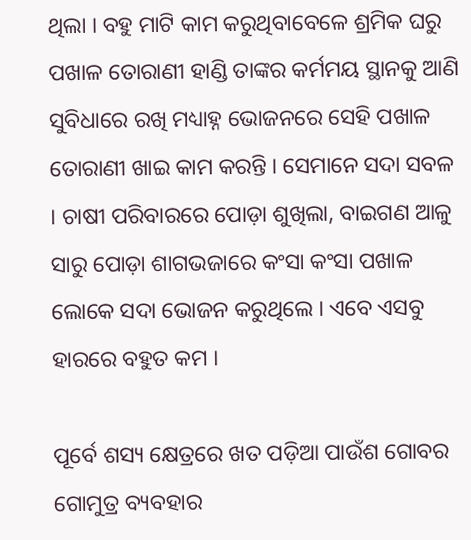ଥିଲା । ବହୁ ମାଟି କାମ କରୁଥିବାବେଳେ ଶ୍ରମିକ ଘରୁ ପଖାଳ ତୋରାଣୀ ହାଣ୍ଡି ତାଙ୍କର କର୍ମମୟ ସ୍ଥାନକୁ ଆଣି ସୁବିଧାରେ ରଖି ମଧ୍ୟାହ୍ନ ଭୋଜନରେ ସେହି ପଖାଳ ତୋରାଣୀ ଖାଇ କାମ କରନ୍ତି । ସେମାନେ ସଦା ସବଳ । ଚାଷୀ ପରିବାରରେ ପୋଡ଼ା ଶୁଖିଲା, ବାଇଗଣ ଆଳୁ ସାରୁ ପୋଡ଼ା ଶାଗଭଜାରେ କଂସା କଂସା ପଖାଳ ଲୋକେ ସଦା ଭୋଜନ କରୁଥିଲେ । ଏବେ ଏସବୁ ହାରରେ ବହୁତ କମ ।

ପୂର୍ବେ ଶସ୍ୟ କ୍ଷେତ୍ରରେ ଖତ ପଡ଼ିଆ ପାଉଁଶ ଗୋବର ଗୋମୁତ୍ର ବ୍ୟବହାର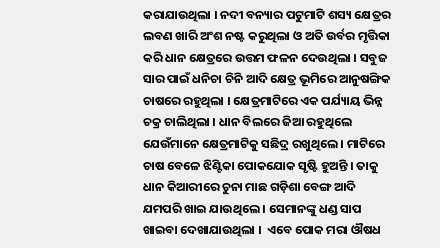କରାଯାଉଥିଲା । ନଦୀ ବନ୍ୟାର ପଟୁମାଟି ଶସ୍ୟ କ୍ଷେତ୍ରର ଲବଣ ଖାରି ଅଂଶ ନଷ୍ଟ କରୁଥିଲା ଓ ଅତି ଉର୍ବର ମୃତ୍ତିକା କରି ଧାନ କ୍ଷେତ୍ରରେ ଉତ୍ତମ ଫଳନ ଦେଉଥିଲା । ସବୁଜ ସାର ପାଇଁ ଧନିଚା ଚିନି ଆଦି କ୍ଷେତ୍ର ଭୂମିରେ ଆନୁଷଙ୍ଗିକ ଚାଷରେ ରହୁଥିଲା । କ୍ଷେତ୍ରମାଟିରେ ଏକ ପର୍ଯ୍ୟାୟ ଭିନ୍ନ ଚକ୍ର ଚାଲିଥିଲା । ଧାନ ବିଲରେ ଜିଆ ରହୁଥିଲେ ଯେଉଁମାନେ କ୍ଷେତ୍ରମାଟିକୁ ସଛିଦ୍ର ରଖୁଥିଲେ । ମାଟିରେ ଚାଷ ବେଳେ ଝିଣ୍ଟିକା ପୋକଯୋକ ସୃଷ୍ଟି ହୁଅନ୍ତି । ତାକୁ ଧାନ କିଆରୀରେ ଚୁନା ମାଛ ଗଡ଼ିଶା ବେଙ୍ଗ ଆଦି ଯମପରି ଖାଇ ଯାଉଥିଲେ । ସେମାନଙ୍କୁ ଧଣ୍ଡ ସାପ ଖାଇବା ଦେଖାଯାଉଥିଲା ।  ଏବେ ପୋକ ମରା ଔଷଧ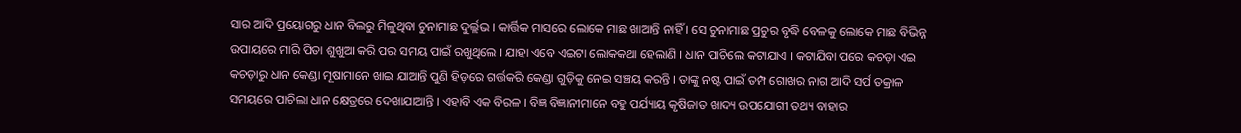ସାର ଆଦି ପ୍ରୟୋଗରୁ ଧାନ ବିଲରୁ ମିଳୁଥିବା ଚୁନାମାଛ ଦୁର୍ଲ୍ଲଭ । କାର୍ତ୍ତିକ ମାସରେ ଲୋକେ ମାଛ ଖାଆନ୍ତି ନାହିଁ । ସେ ଚୁନାମାଛ ପ୍ରଚୁର ବୃଦ୍ଧି ବେଳକୁ ଲୋକେ ମାଛ ବିଭିନ୍ନ ଉପାୟରେ ମାରି ପିତା ଶୁଖୁଆ କରି ପର ସମୟ ପାଇଁ ରଖୁଥିଲେ । ଯାହା ଏବେ ଏଇଟା ଲୋକକଥା ହେଲାଣି । ଧାନ ପାଚିଲେ କଟାଯାଏ । କଟାଯିବା ପରେ କଚଡ଼ା ଏଇ କଚଡ଼ାରୁ ଧାନ କେଣ୍ଡା ମୂଷାମାନେ ଖାଇ ଯାଆନ୍ତି ପୁଣି ହିଡ଼ରେ ଗର୍ତ୍ତକରି କେଣ୍ଡା ଗୁଡ଼ିକୁ ନେଇ ସଞ୍ଚୟ କରନ୍ତି । ତାଙ୍କୁ ନଷ୍ଟ ପାଇଁ ତମ୍ପ ଗୋଖର ନାଗ ଆଦି ସର୍ପ ତକ୍ରାଳ ସମୟରେ ପାଚିଲା ଧାନ କ୍ଷେତ୍ରରେ ଦେଖାଯାଆନ୍ତି । ଏହାବି ଏକ ବିରଳ । ବିଜ୍ଞ ବିଜ୍ଞାନୀମାନେ ବହୁ ପର୍ଯ୍ୟାୟ କୃଷିଜାତ ଖାଦ୍ୟ ଉପଯୋଗୀ ତଥ୍ୟ ବାହାର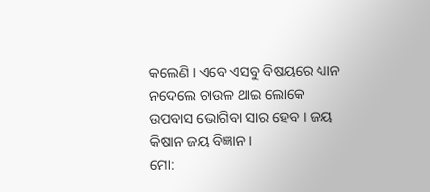କଲେଣି । ଏବେ ଏସବୁ ବିଷୟରେ ଧ୍ୟାନ ନଦେଲେ ଚାଉଳ ଥାଇ ଲୋକେ ଉପବାସ ଭୋଗିବା ସାର ହେବ । ଜୟ କିଷାନ ଜୟ ବିଜ୍ଞାନ ।
ମୋ: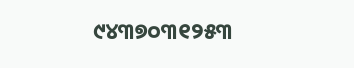୯୪୩୭୦୩୧୨୫୩